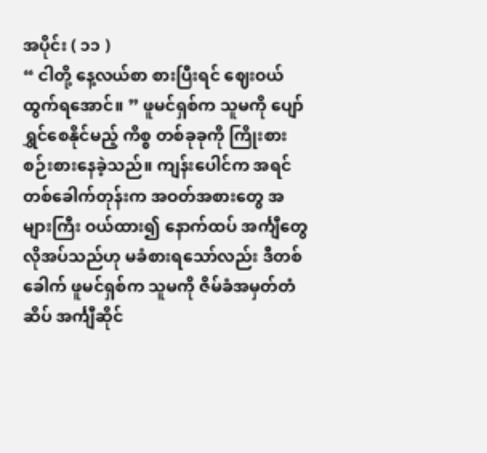အပိုင်း ( ၁၁ )
“ ငါတို့ နေ့လယ်စာ စားပြီးရင် ဈေးဝယ်ထွက်ရအောင်။ ” ဖူမင်ရှစ်က သူမကို ပျော်ရွှင်စေနိုင်မည့် ကိစ္စ တစ်ခုခုကို ကြိုးစားစဉ်းစားနေခဲ့သည်။ ကျန်းပေါင်က အရင်တစ်ခေါက်တုန်းက အဝတ်အစားတွေ အများကြီး ဝယ်ထား၍ နောက်ထပ် အင်္ကျီတွေ လိုအပ်သည်ဟု မခံစားရသော်လည်း ဒီတစ်ခေါက် ဖူမင်ရှစ်က သူမကို ဇိမ်ခံအမှတ်တံဆိပ် အင်္ကျီဆိုင်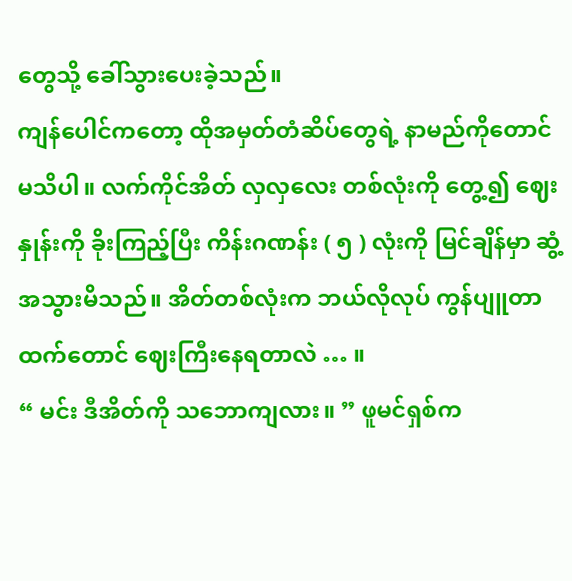တွေသို့ ခေါ်သွားပေးခဲ့သည်။
ကျန်ပေါင်ကတော့ ထိုအမှတ်တံဆိပ်တွေရဲ့ နာမည်ကိုတောင် မသိပါ။ လက်ကိုင်အိတ် လှလှလေး တစ်လုံးကို တွေ့၍ ဈေးနှုန်းကို ခိုးကြည့်ပြီး ကိန်းဂဏန်း ( ၅ ) လုံးကို မြင်ချိန်မှာ ဆွံ့အသွားမိသည်။ အိတ်တစ်လုံးက ဘယ်လိုလုပ် ကွန်ပျူတာထက်တောင် ဈေးကြီးနေရတာလဲ … ။
“ မင်း ဒီအိတ်ကို သဘောကျလား။ ” ဖူမင်ရှစ်က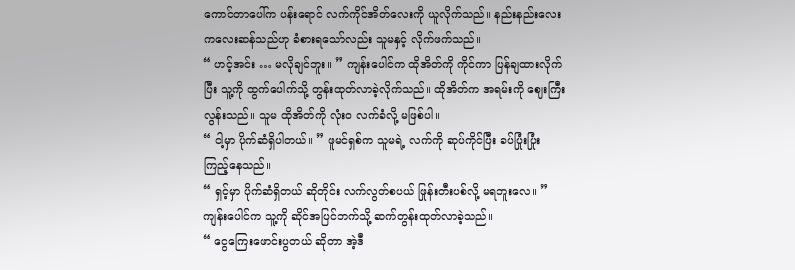ကောင်တာပေါ်က ပန်းရောင် လက်ကိုင်အိတ်လေးကို ယူလိုက်သည်။ နည်းနည်းလေး ကလေးဆန်သည်ဟု ခံစားရသော်လည်း သူမနှင့် လိုက်ဖက်သည်။
“ ဟင့်အင်း … မလိုချင်ဘူး။ ” ကျန်းပေါင်က ထိုအိတ်ကို ကိုင်ကာ ပြန်ချထားလိုက်ပြီး သူ့ကို ထွက်ပေါက်သို့ တွန်းထုတ်လာခဲ့လိုက်သည်။ ထိုအိတ်က အရမ်းကို ဈေးကြီးလွန်းသည်။ သူမ ထိုအိတ်ကို လုံးဝ လက်ခံလို့ မဖြစ်ပါ။
“ ငါ့မှာ ပိုက်ဆံရှိပါတယ်။ ” ဖူမင်ရှစ်က သူမရဲ့ လက်ကို ဆုပ်ကိုင်ပြီး ခပ်ပြုံးပြုံး ကြည့်နေသည်။
“ ရှင့်မှာ ပိုက်ဆံရှိတယ် ဆိုတိုင်း လက်လွတ်စပယ် ဖြုန်းတီးပစ်လို့ မရဘူးလေ။ ” ကျန်းပေါင်က သူ့ကို ဆိုင်အပြင်ဘက်သို့ ဆက်တွန်းထုတ်လာခဲ့သည်။
“ ငွေကြေးဖောင်းပွတယ် ဆိုတာ အဲ့ဒီ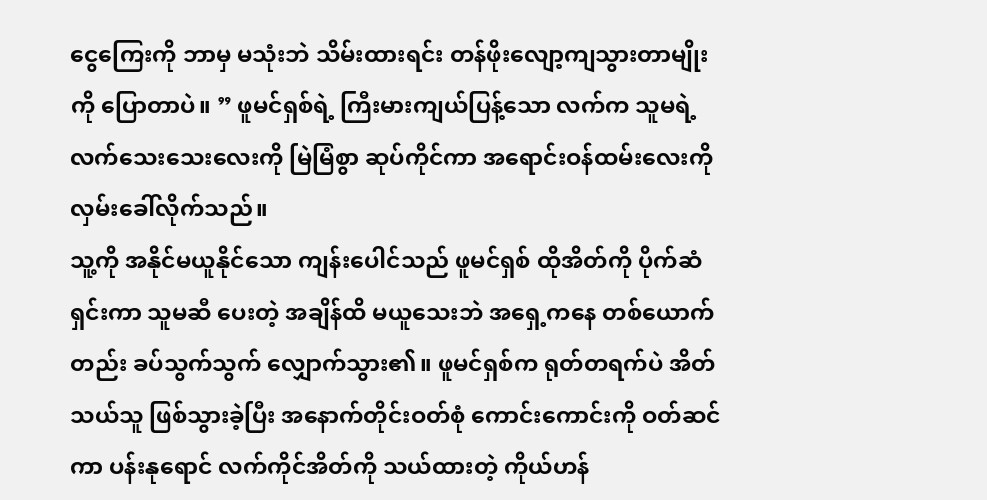ငွေကြေးကို ဘာမှ မသုံးဘဲ သိမ်းထားရင်း တန်ဖိုးလျော့ကျသွားတာမျိုးကို ပြောတာပဲ။ ” ဖူမင်ရှစ်ရဲ့ ကြီးမားကျယ်ပြန့်သော လက်က သူမရဲ့ လက်သေးသေးလေးကို မြဲမြံစွာ ဆုပ်ကိုင်ကာ အရောင်းဝန်ထမ်းလေးကို လှမ်းခေါ်လိုက်သည်။
သူ့ကို အနိုင်မယူနိုင်သော ကျန်းပေါင်သည် ဖူမင်ရှစ် ထိုအိတ်ကို ပိုက်ဆံရှင်းကာ သူမဆီ ပေးတဲ့ အချိန်ထိ မယူသေးဘဲ အရှေ့ကနေ တစ်ယောက်တည်း ခပ်သွက်သွက် လျှောက်သွား၏။ ဖူမင်ရှစ်က ရုတ်တရက်ပဲ အိတ်သယ်သူ ဖြစ်သွားခဲ့ပြီး အနောက်တိုင်းဝတ်စုံ ကောင်းကောင်းကို ဝတ်ဆင်ကာ ပန်းနုရောင် လက်ကိုင်အိတ်ကို သယ်ထားတဲ့ ကိုယ်ဟန်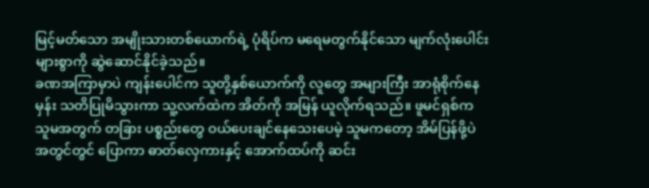မြင့်မတ်သော အမျိုးသားတစ်ယောက်ရဲ့ ပုံရိပ်က မရေမတွက်နိုင်သော မျက်လုံးပေါင်းများစွာကို ဆွဲဆောင်နိုင်ခဲ့သည်။
ခဏအကြာမှာပဲ ကျန်းပေါင်က သူတို့နှစ်ယောက်ကို လူတွေ အများကြီး အာရုံစိုက်နေမှန်း သတိပြုမိသွားကာ သူ့လက်ထဲက အိတ်ကို အမြန် ယူလိုက်ရသည်။ ဖူမင်ရှစ်က သူမအတွက် တခြား ပစ္စည်းတွေ ဝယ်ပေးချင်နေသေးပေမဲ့ သူမကတော့ အိမ်ပြန်ဖို့ပဲ အတွင်တွင် ပြောကာ ဓာတ်လှေကားနှင့် အောက်ထပ်ကို ဆင်း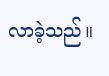လာခဲ့သည်။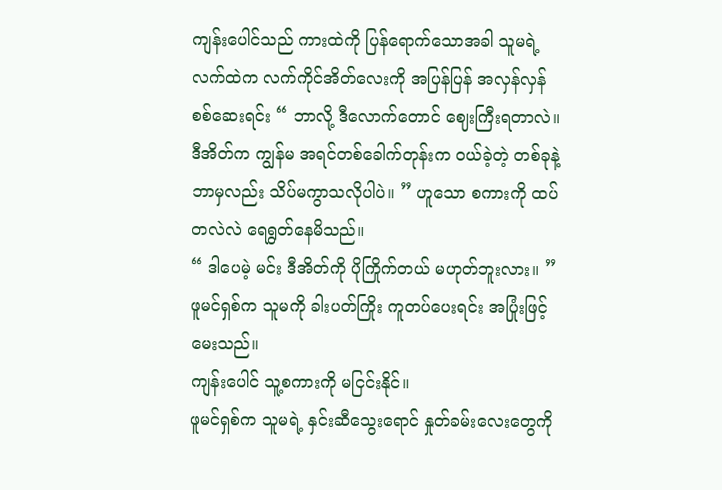ကျန်းပေါင်သည် ကားထဲကို ပြန်ရောက်သောအခါ သူမရဲ့ လက်ထဲက လက်ကိုင်အိတ်လေးကို အပြန်ပြန် အလှန်လှန် စစ်ဆေးရင်း “ ဘာလို့ ဒီလောက်တောင် ဈေးကြီးရတာလဲ။ ဒီအိတ်က ကျွန်မ အရင်တစ်ခေါက်တုန်းက ဝယ်ခဲ့တဲ့ တစ်ခုနဲ့ ဘာမှလည်း သိပ်မကွာသလိုပါပဲ။ ” ဟူသော စကားကို ထပ်တလဲလဲ ရေရွတ်နေမိသည်။
“ ဒါပေမဲ့ မင်း ဒီအိတ်ကို ပိုကြိုက်တယ် မဟုတ်ဘူးလား။ ” ဖူမင်ရှစ်က သူမကို ခါးပတ်ကြိုး ကူတပ်ပေးရင်း အပြုံးဖြင့် မေးသည်။
ကျန်းပေါင် သူ့စကားကို မငြင်းနိုင်။
ဖူမင်ရှစ်က သူမရဲ့ နှင်းဆီသွေးရောင် နှုတ်ခမ်းလေးတွေကို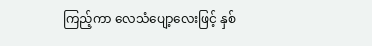ကြည့်ကာ လေသံပျော့လေးဖြင့် နှစ်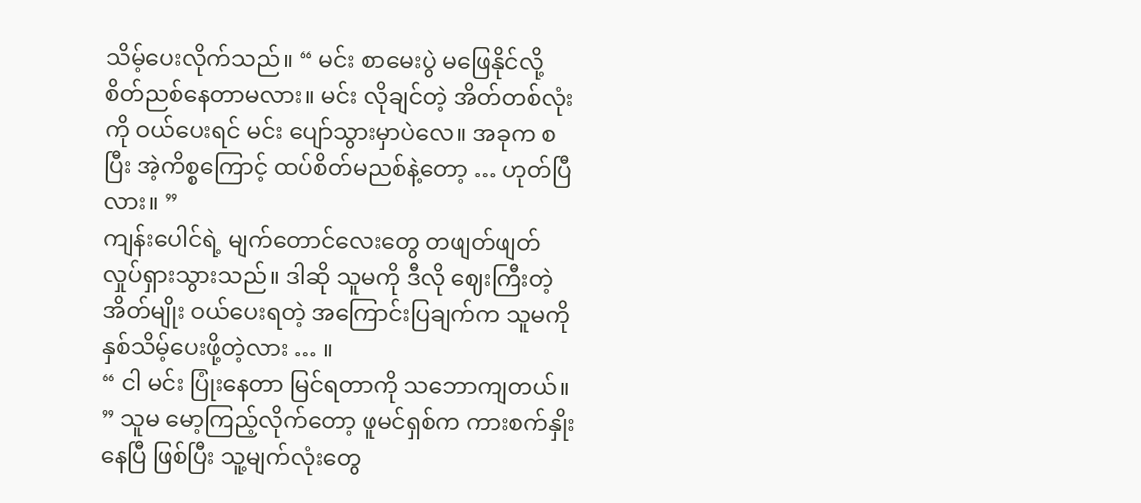သိမ့်ပေးလိုက်သည်။ “ မင်း စာမေးပွဲ မဖြေနိုင်လို့ စိတ်ညစ်နေတာမလား။ မင်း လိုချင်တဲ့ အိတ်တစ်လုံးကို ဝယ်ပေးရင် မင်း ပျော်သွားမှာပဲလေ။ အခုက စပြီး အဲ့ကိစ္စကြောင့် ထပ်စိတ်မညစ်နဲ့တော့ … ဟုတ်ပြီလား။ ”
ကျန်းပေါင်ရဲ့ မျက်တောင်လေးတွေ တဖျတ်ဖျတ် လှုပ်ရှားသွားသည်။ ဒါဆို သူမကို ဒီလို ဈေးကြီးတဲ့ အိတ်မျိုး ဝယ်ပေးရတဲ့ အကြောင်းပြချက်က သူမကို နှစ်သိမ့်ပေးဖို့တဲ့လား … ။
“ ငါ မင်း ပြုံးနေတာ မြင်ရတာကို သဘောကျတယ်။ ” သူမ မော့ကြည့်လိုက်တော့ ဖူမင်ရှစ်က ကားစက်နှိုးနေပြီ ဖြစ်ပြီး သူ့မျက်လုံးတွေ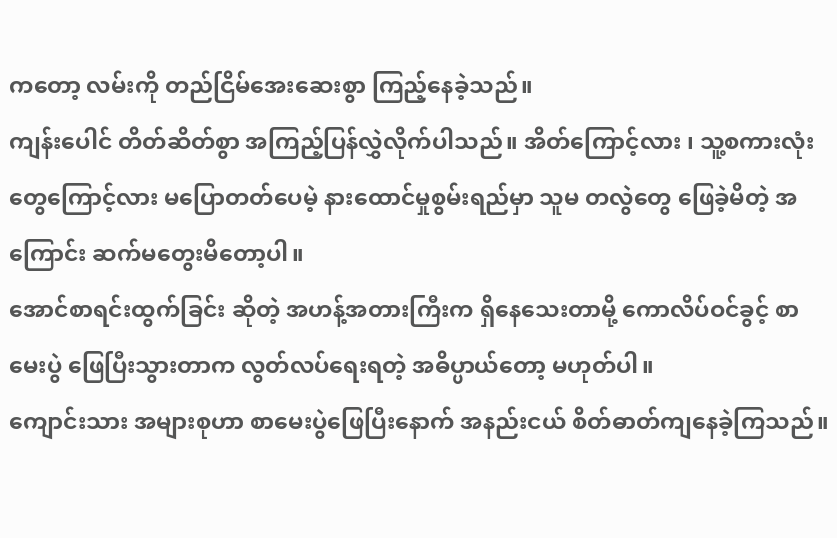ကတော့ လမ်းကို တည်ငြိမ်အေးဆေးစွာ ကြည့်နေခဲ့သည်။
ကျန်းပေါင် တိတ်ဆိတ်စွာ အကြည့်ပြန်လွှဲလိုက်ပါသည်။ အိတ်ကြောင့်လား ၊ သူ့စကားလုံးတွေကြောင့်လား မပြောတတ်ပေမဲ့ နားထောင်မှုစွမ်းရည်မှာ သူမ တလွဲတွေ ဖြေခဲ့မိတဲ့ အကြောင်း ဆက်မတွေးမိတော့ပါ။
အောင်စာရင်းထွက်ခြင်း ဆိုတဲ့ အဟန့်အတားကြီးက ရှိနေသေးတာမို့ ကောလိပ်ဝင်ခွင့် စာမေးပွဲ ဖြေပြီးသွားတာက လွတ်လပ်ရေးရတဲ့ အဓိပ္ပာယ်တော့ မဟုတ်ပါ။
ကျောင်းသား အများစုဟာ စာမေးပွဲဖြေပြီးနောက် အနည်းငယ် စိတ်ဓာတ်ကျနေခဲ့ကြသည်။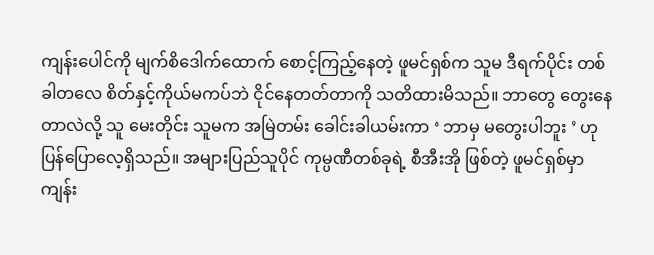ကျန်းပေါင်ကို မျက်စိဒေါက်ထောက် စောင့်ကြည့်နေတဲ့ ဖူမင်ရှစ်က သူမ ဒီရက်ပိုင်း တစ်ခါတလေ စိတ်နှင့်ကိုယ်မကပ်ဘဲ ငိုင်နေတတ်တာကို သတိထားမိသည်။ ဘာတွေ တွေးနေတာလဲလို့ သူ မေးတိုင်း သူမက အမြဲတမ်း ခေါင်းခါယမ်းကာ ‘ ဘာမှ မတွေးပါဘူး ’ ဟု ပြန်ပြောလေ့ရှိသည်။ အများပြည်သူပိုင် ကုမ္ပဏီတစ်ခုရဲ့ စီအီးအို ဖြစ်တဲ့ ဖူမင်ရှစ်မှာ ကျန်း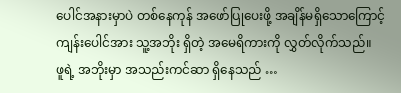ပေါင်အနားမှာပဲ တစ်နေကုန် အဖော်ပြုပေးဖို့ အချိန်မရှိသောကြောင့် ကျန်းပေါင်အား သူ့အဘိုး ရှိတဲ့ အမေရိကားကို လွှတ်လိုက်သည်။
ဖူရဲ့ အဘိုးမှာ အသည်းကင်ဆာ ရှိနေသည် …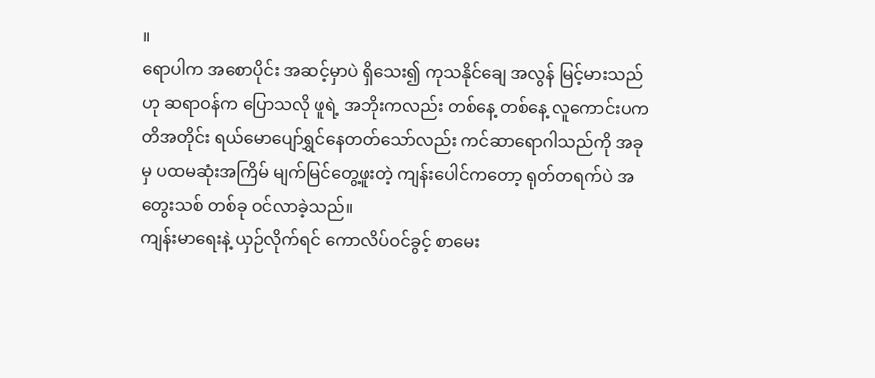။
ရောပါက အစောပိုင်း အဆင့်မှာပဲ ရှိသေး၍ ကုသနိုင်ချေ အလွန် မြင့်မားသည်ဟု ဆရာဝန်က ပြောသလို ဖူရဲ့ အဘိုးကလည်း တစ်နေ့ တစ်နေ့ လူကောင်းပကတိအတိုင်း ရယ်မောပျော်ရွှင်နေတတ်သော်လည်း ကင်ဆာရောဂါသည်ကို အခုမှ ပထမဆုံးအကြိမ် မျက်မြင်တွေ့ဖူးတဲ့ ကျန်းပေါင်ကတော့ ရုတ်တရက်ပဲ အတွေးသစ် တစ်ခု ဝင်လာခဲ့သည်။
ကျန်းမာရေးနဲ့ ယှဉ်လိုက်ရင် ကောလိပ်ဝင်ခွင့် စာမေး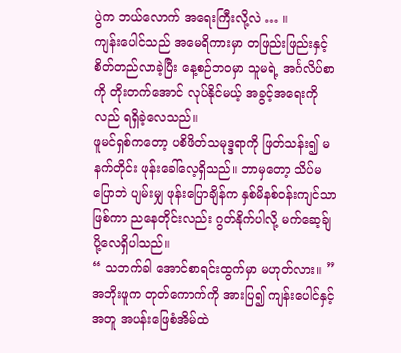ပွဲက ဘယ်လောက် အရေးကြီးလို့လဲ … ။
ကျန်းပေါင်သည် အမေရိကားမှာ တဖြည်းဖြည်းနှင့် စိတ်တည်လာခဲ့ပြီး နေ့စဉ်ဘဝမှာ သူမရဲ့ အင်္ဂလိပ်စာကို တိုးတက်အောင် လုပ်နိုင်မယ့် အခွင့်အရေးကိုလည် ရရှိခဲ့လေသည်။
ဖူမင်ရှစ်ကတော့ ပစိဖိတ်သမုဒ္ဒရာကို ဖြတ်သန်း၍ မနက်တိုင်း ဖုန်းခေါ်လေ့ရှိသည်။ ဘာမှတော့ သိပ်မပြောဘဲ ပျမ်းမျှ ဖုန်းပြောချိန်က နှစ်မိနစ်ဝန်းကျင်သာ ဖြစ်ကာ ညနေတိုင်းလည်း ဂွတ်နိုက်ပါလို့ မက်ဆေ့ခ်ျပို့လေရှိပါသည်။
“ သဘက်ခါ အောင်စာရင်းထွက်မှာ မဟုတ်လား။ ” အဘိုးဖူက တုတ်ကောက်ကို အားပြ၍ ကျန်းပေါင်နှင့်အတူ အပန်းဖြေစံအိမ်ထဲ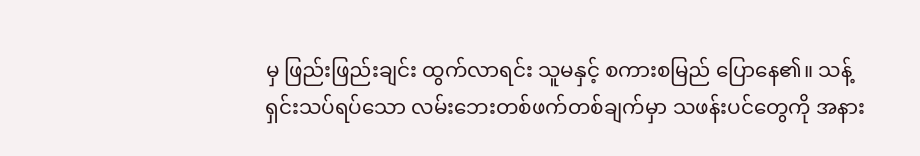မှ ဖြည်းဖြည်းချင်း ထွက်လာရင်း သူမနှင့် စကားစမြည် ပြောနေ၏။ သန့်ရှင်းသပ်ရပ်သော လမ်းဘေးတစ်ဖက်တစ်ချက်မှာ သဖန်းပင်တွေကို အနား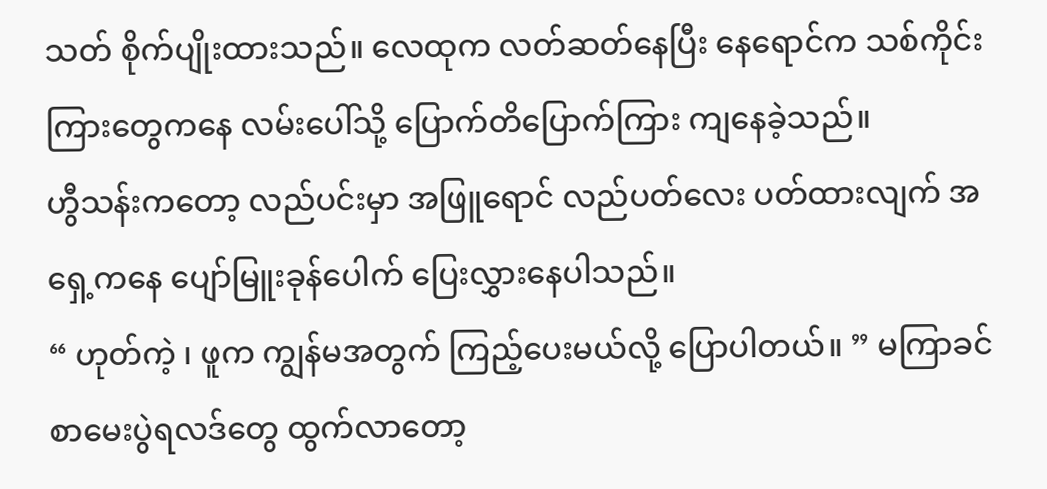သတ် စိုက်ပျိုးထားသည်။ လေထုက လတ်ဆတ်နေပြီး နေရောင်က သစ်ကိုင်းကြားတွေကနေ လမ်းပေါ်သို့ ပြောက်တိပြောက်ကြား ကျနေခဲ့သည်။
ဟွီသန်းကတော့ လည်ပင်းမှာ အဖြူရောင် လည်ပတ်လေး ပတ်ထားလျက် အရှေ့ကနေ ပျော်မြူးခုန်ပေါက် ပြေးလွှားနေပါသည်။
“ ဟုတ်ကဲ့ ၊ ဖူက ကျွန်မအတွက် ကြည့်ပေးမယ်လို့ ပြောပါတယ်။ ” မကြာခင် စာမေးပွဲရလဒ်တွေ ထွက်လာတော့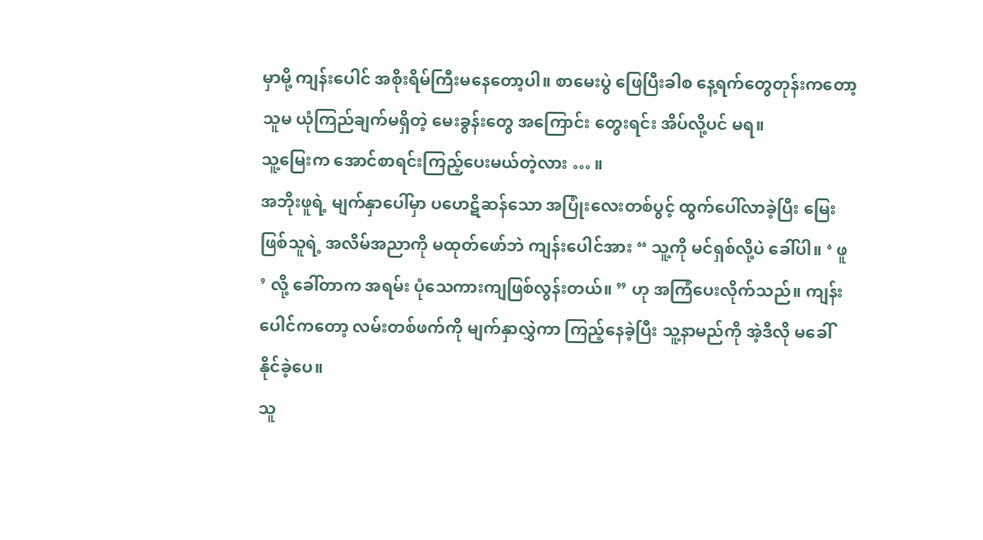မှာမို့ ကျန်းပေါင် အစိုးရိမ်ကြီးမနေတော့ပါ။ စာမေးပွဲ ဖြေပြီးခါစ နေ့ရက်တွေတုန်းကတော့ သူမ ယုံကြည်ချက်မရှိတဲ့ မေးခွန်းတွေ အကြောင်း တွေးရင်း အိပ်လို့ပင် မရ။
သူ့မြေးက အောင်စာရင်းကြည့်ပေးမယ်တဲ့လား … ။
အဘိုးဖူရဲ့ မျက်နှာပေါ်မှာ ပဟေဋိဆန်သော အပြုံးလေးတစ်ပွင့် ထွက်ပေါ်လာခဲ့ပြီး မြေးဖြစ်သူရဲ့ အလိမ်အညာကို မထုတ်ဖော်ဘဲ ကျန်းပေါင်အား “ သူ့ကို မင်ရှစ်လို့ပဲ ခေါ်ပါ။ ‘ ဖူ ’ လို့ ခေါ်တာက အရမ်း ပုံသေကားကျဖြစ်လွန်းတယ်။ ” ဟု အကြံပေးလိုက်သည်။ ကျန်းပေါင်ကတော့ လမ်းတစ်ဖက်ကို မျက်နှာလွှဲကာ ကြည့်နေခဲ့ပြီး သူ့နာမည်ကို အဲ့ဒီလို မခေါ်နိုင်ခဲ့ပေ။
သူ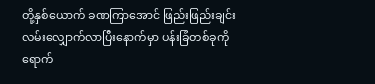တို့နှစ်ယောက် ခဏကြာအောင် ဖြည်းဖြည်းချင်း လမ်းလျှောက်လာပြီးနောက်မှာ ပန်းခြံတစ်ခုကို ရောက်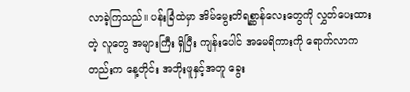လာခဲ့ကြသည်။ ပန်းခြံထဲမှာ အိမ်မွေးတိရစ္ဆာန်လေးတွေကို လွှတ်ပေးထားတဲ့ လူတွေ အများကြီး ရှိပြီး ကျန်းပေါင် အမေရိကားကို ရောက်လာကတည်းက နေ့တိုင်း အဘိုးဖူနှင့်အတူ ခွေး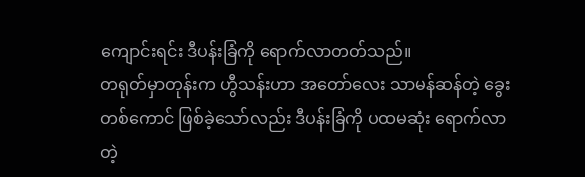ကျောင်းရင်း ဒီပန်းခြံကို ရောက်လာတတ်သည်။
တရုတ်မှာတုန်းက ဟွီသန်းဟာ အတော်လေး သာမန်ဆန်တဲ့ ခွေးတစ်ကောင် ဖြစ်ခဲ့သော်လည်း ဒီပန်းခြံကို ပထမဆုံး ရောက်လာတဲ့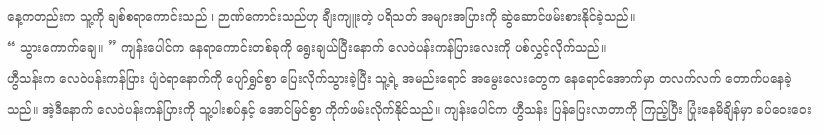နေ့ကတည်းက သူ့ကို ချစ်စရာကောင်းသည် ၊ ဉာဏ်ကောင်းသည်ဟု ချီးကျူးတဲ့ ပရိသတ် အများအပြားကို ဆွဲဆောင်ဖမ်းစားနိုင်ခဲ့သည်။
“ သွားကောက်ချေ။ ” ကျန်းပေါင်က နေရာကောင်းတစ်ခုကို ရွေးချယ်ပြီးနောက် လေဝဲပန်းကန်ပြားလေးကို ပစ်လွှင့်လိုက်သည်။
ဟွီသန်းက လေဝဲပန်းကန်ပြား ပျံဝဲရာနောက်ကို ပျော်ရွှင်စွာ ပြေးလိုက်သွားခဲ့ပြီး သူ့ရဲ့ အမည်းရောင် အမွေးလေးတွေက နေရောင်အောက်မှာ တလက်လက် တောက်ပနေခဲ့သည်။ အဲ့ဒီနောက် လေဝဲပန်းကန်ပြားကို သူ့ပါးစပ်နှင့် အောင်မြင်စွာ ကိုက်ဖမ်းလိုက်နိုင်သည်။ ကျန်းပေါင်က ဟွီသန်း ပြန်ပြေးလာတာကို ကြည့်ပြီး ပြုံးနေမိချိန်မှာ ခပ်ဝေးဝေး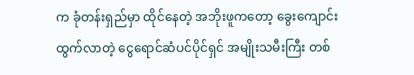က ခုံတန်းရှည်မှာ ထိုင်နေတဲ့ အဘိုးဖူကတော့ ခွေးကျောင်းထွက်လာတဲ့ ငွေရောင်ဆံပင်ပိုင်ရှင် အမျိုးသမီးကြီး တစ်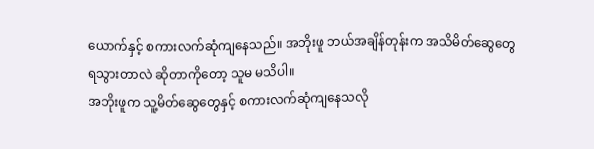ယောက်နှင့် စကားလက်ဆုံကျနေသည်။ အဘိုးဖူ ဘယ်အချိန်တုန်းက အသိမိတ်ဆွေတွေ ရသွားတာလဲ ဆိုတာကိုတော့ သူမ မသိပါ။
အဘိုးဖူက သူ့မိတ်ဆွေတွေနှင့် စကားလက်ဆုံကျနေသလို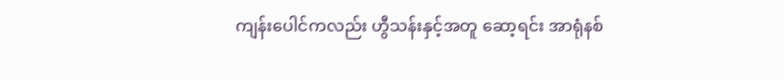ကျန်းပေါင်ကလည်း ဟွီသန်းနှင့်အတူ ဆော့ရင်း အာရုံနစ်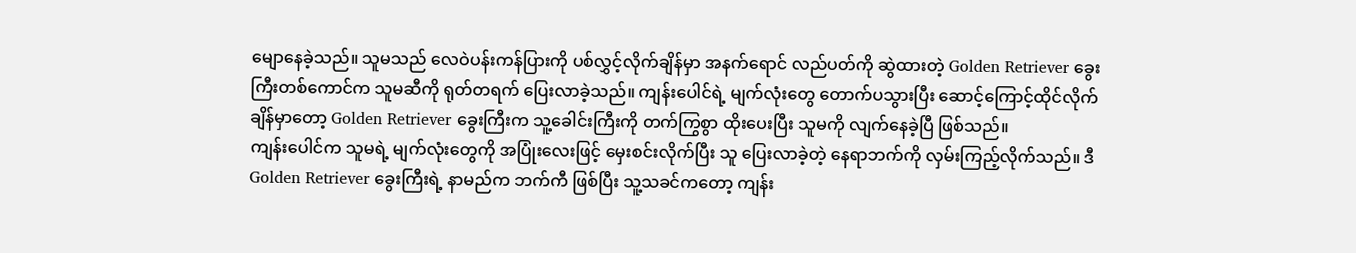မျောနေခဲ့သည်။ သူမသည် လေဝဲပန်းကန်ပြားကို ပစ်လွှင့်လိုက်ချိန်မှာ အနက်ရောင် လည်ပတ်ကို ဆွဲထားတဲ့ Golden Retriever ခွေးကြီးတစ်ကောင်က သူမဆီကို ရုတ်တရက် ပြေးလာခဲ့သည်။ ကျန်းပေါင်ရဲ့ မျက်လုံးတွေ တောက်ပသွားပြီး ဆောင့်ကြောင့်ထိုင်လိုက်ချိန်မှာတော့ Golden Retriever ခွေးကြီးက သူ့ခေါင်းကြီးကို တက်ကြွစွာ ထိုးပေးပြီး သူမကို လျက်နေခဲ့ပြီ ဖြစ်သည်။
ကျန်းပေါင်က သူမရဲ့ မျက်လုံးတွေကို အပြုံးလေးဖြင့် မှေးစင်းလိုက်ပြီး သူ ပြေးလာခဲ့တဲ့ နေရာဘက်ကို လှမ်းကြည့်လိုက်သည်။ ဒီ Golden Retriever ခွေးကြီးရဲ့ နာမည်က ဘက်ကီ ဖြစ်ပြီး သူ့သခင်ကတော့ ကျန်း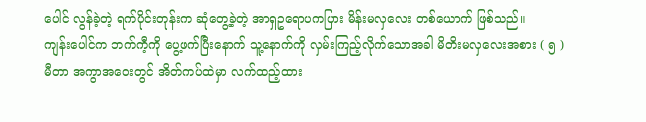ပေါင် လွန်ခဲ့တဲ့ ရက်ပိုင်းတုန်းက ဆုံတွေ့ခဲ့တဲ့ အာရှဥရောပကပြား မိန်းမလှလေး တစ်ယောက် ဖြစ်သည်။
ကျန်းပေါင်က ဘက်ကီ့ကို ပွေ့ဖက်ပြီးနောက် သူ့နောက်ကို လှမ်းကြည့်လိုက်သောအခါ မိတိးမလှလေးအစား ( ၅ ) မီတာ အကွာအဝေးတွင် အိတ်ကပ်ထဲမှာ လက်ထည့်ထား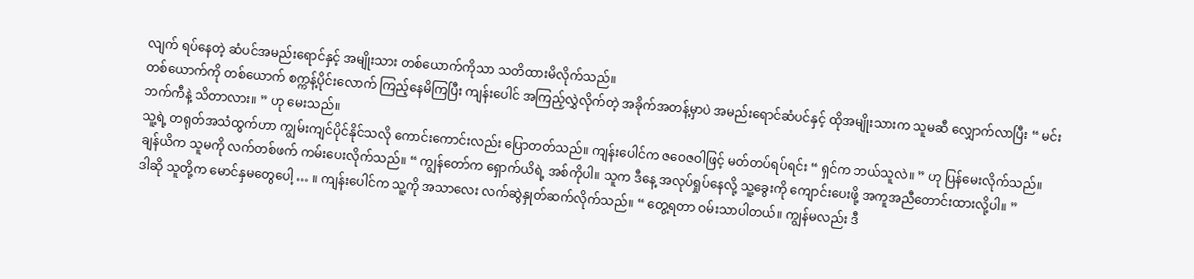လျက် ရပ်နေတဲ့ ဆံပင်အမည်းရောင်နှင့် အမျိုးသား တစ်ယောက်ကိုသာ သတိထားမိလိုက်သည်။
တစ်ယောက်ကို တစ်ယောက် စက္ကန့်ပိုင်းလောက် ကြည့်နေမိကြပြီး ကျန်းပေါင် အကြည့်လွှဲလိုက်တဲ့ အခိုက်အတန့်မှာပဲ အမည်းရောင်ဆံပင်နှင့် ထိုအမျိုးသားက သူမဆီ လျှောက်လာပြီး “ မင်း ဘက်ကီနဲ့ သိတာလား။ ” ဟု မေးသည်။
သူ့ရဲ့ တရုတ်အသံထွက်ဟာ ကျွမ်းကျင်ပိုင်နိုင်သလို ကောင်းကောင်းလည်း ပြောတတ်သည်။ ကျန်းပေါင်က ဇဝေဇဝါဖြင့် မတ်တပ်ရပ်ရင်း “ ရှင်က ဘယ်သူလဲ။ ” ဟု ပြန်မေးလိုက်သည်။
ချန်ယိက သူမကို လက်တစ်ဖက် ကမ်းပေးလိုက်သည်။ “ ကျွန်တော်က ရှောက်ယိရဲ့ အစ်ကိုပါ။ သူက ဒီနေ့ အလုပ်ရှုပ်နေလို့ သူ့ခွေးကို ကျောင်းပေးဖို့ အကူအညီတောင်းထားလို့ပါ။ ”
ဒါဆို သူတို့က မောင်နှမတွေပေါ့ … ။ ကျန်းပေါင်က သူ့ကို အသာလေး လက်ဆွဲနှုတ်ဆက်လိုက်သည်။ “ တွေ့ရတာ ဝမ်းသာပါတယ်။ ကျွန်မလည်း ဒီ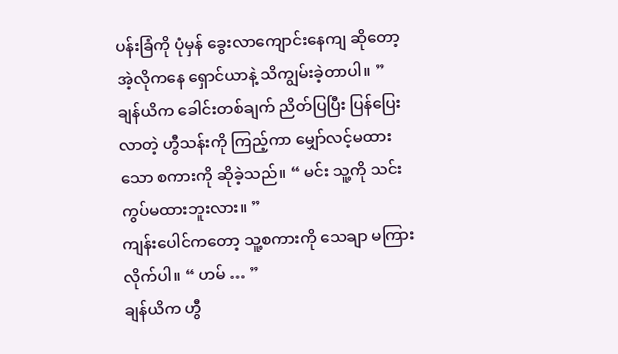ပန်းခြံကို ပုံမှန် ခွေးလာကျောင်းနေကျ ဆိုတော့ အဲ့လိုကနေ ရှောင်ယာနဲ့ သိကျွမ်းခဲ့တာပါ။ ”
ချန်ယိက ခေါင်းတစ်ချက် ညိတ်ပြပြီး ပြန်ပြေးလာတဲ့ ဟွီသန်းကို ကြည့်ကာ မျှော်လင့်မထားသော စကားကို ဆိုခဲ့သည်။ “ မင်း သူ့ကို သင်းကွပ်မထားဘူးလား။ ”
ကျန်းပေါင်ကတော့ သူ့စကားကို သေချာ မကြားလိုက်ပါ။ “ ဟမ် … ”
ချန်ယိက ဟွီ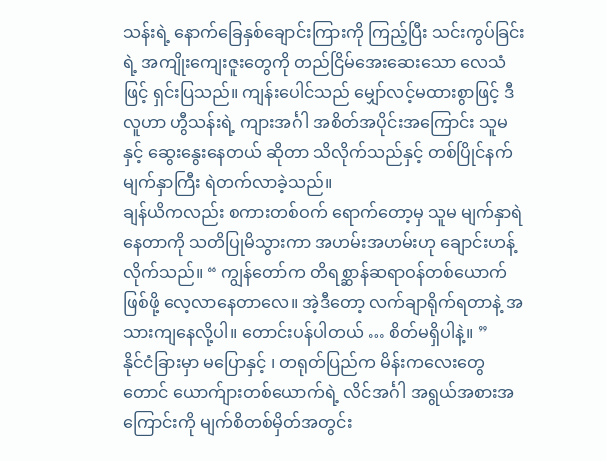သန်းရဲ့ နောက်ခြေနှစ်ချောင်းကြားကို ကြည့်ပြီး သင်းကွပ်ခြင်းရဲ့ အကျိုးကျေးဇူးတွေကို တည်ငြိမ်အေးဆေးသော လေသံဖြင့် ရှင်းပြသည်။ ကျန်းပေါင်သည် မျှော်လင့်မထားစွာဖြင့် ဒီလူဟာ ဟွီသန်းရဲ့ ကျားအင်္ဂါ အစိတ်အပိုင်းအကြောင်း သူမနှင့် ဆွေးနွေးနေတယ် ဆိုတာ သိလိုက်သည်နှင့် တစ်ပြိုင်နက် မျက်နှာကြီး ရဲတက်လာခဲ့သည်။
ချန်ယိကလည်း စကားတစ်ဝက် ရောက်တော့မှ သူမ မျက်နှာရဲနေတာကို သတိပြုမိသွားကာ အဟမ်းအဟမ်းဟု ချောင်းဟန့်လိုက်သည်။ “ ကျွန်တော်က တိရစ္ဆာန်ဆရာဝန်တစ်ယောက် ဖြစ်ဖို့ လေ့လာနေတာလေ။ အဲ့ဒီတော့ လက်ချာရိုက်ရတာနဲ့ အသားကျနေလို့ပါ။ တောင်းပန်ပါတယ် … စိတ်မရှိပါနဲ့။ ”
နိုင်ငံခြားမှာ မပြောနှင့် ၊ တရုတ်ပြည်က မိန်းကလေးတွေတောင် ယောက်ျားတစ်ယောက်ရဲ့ လိင်အင်္ဂါ အရွယ်အစားအကြောင်းကို မျက်စိတစ်မှိတ်အတွင်း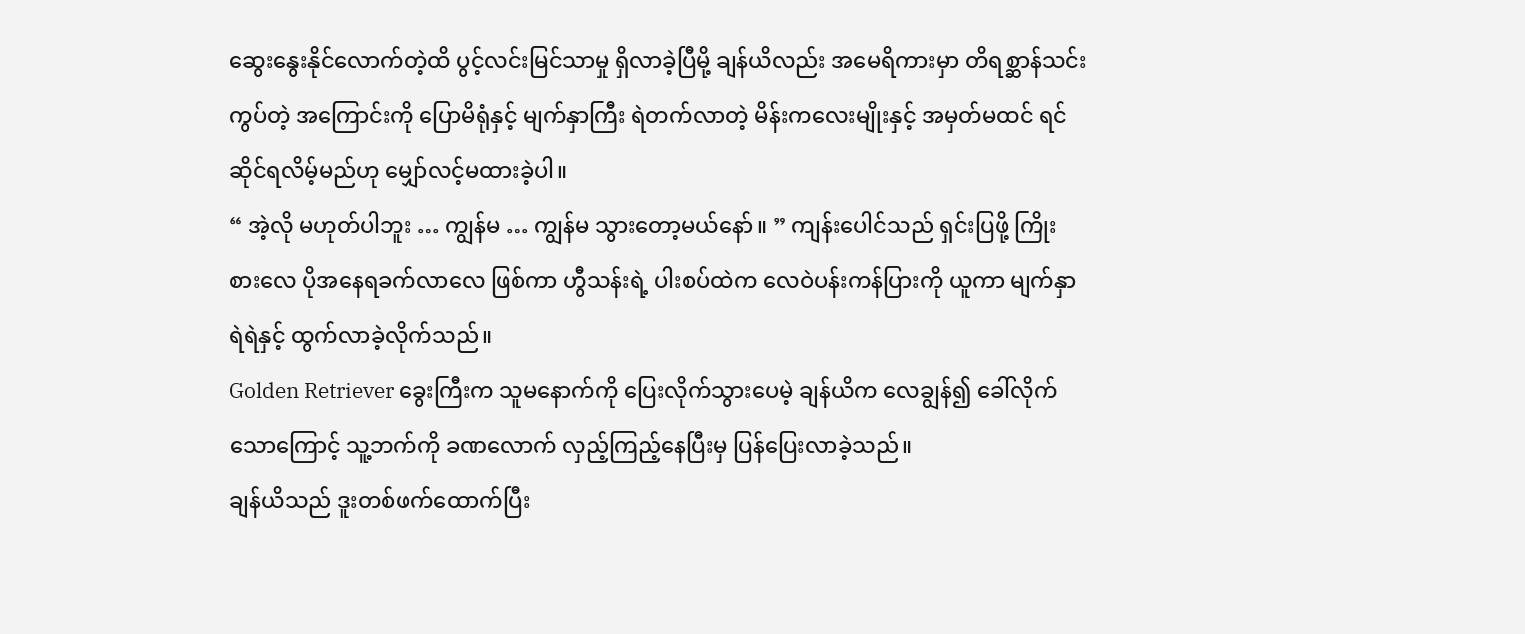ဆွေးနွေးနိုင်လောက်တဲ့ထိ ပွင့်လင်းမြင်သာမှု ရှိလာခဲ့ပြီမို့ ချန်ယိလည်း အမေရိကားမှာ တိရစ္ဆာန်သင်းကွပ်တဲ့ အကြောင်းကို ပြောမိရုံနှင့် မျက်နှာကြီး ရဲတက်လာတဲ့ မိန်းကလေးမျိုးနှင့် အမှတ်မထင် ရင်ဆိုင်ရလိမ့်မည်ဟု မျှော်လင့်မထားခဲ့ပါ။
“ အဲ့လို မဟုတ်ပါဘူး … ကျွန်မ … ကျွန်မ သွားတော့မယ်နော်။ ” ကျန်းပေါင်သည် ရှင်းပြဖို့ ကြိုးစားလေ ပိုအနေရခက်လာလေ ဖြစ်ကာ ဟွီသန်းရဲ့ ပါးစပ်ထဲက လေဝဲပန်းကန်ပြားကို ယူကာ မျက်နှာရဲရဲနှင့် ထွက်လာခဲ့လိုက်သည်။
Golden Retriever ခွေးကြီးက သူမနောက်ကို ပြေးလိုက်သွားပေမဲ့ ချန်ယိက လေချွန်၍ ခေါ်လိုက်သောကြောင့် သူ့ဘက်ကို ခဏလောက် လှည့်ကြည့်နေပြီးမှ ပြန်ပြေးလာခဲ့သည်။
ချန်ယိသည် ဒူးတစ်ဖက်ထောက်ပြီး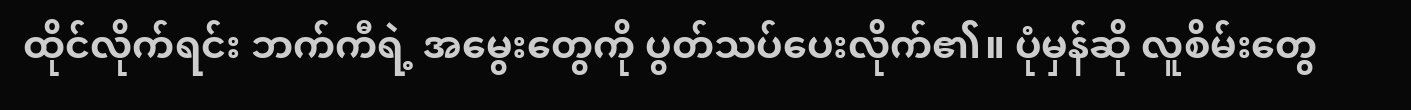ထိုင်လိုက်ရင်း ဘက်ကီရဲ့ အမွေးတွေကို ပွတ်သပ်ပေးလိုက်၏။ ပုံမှန်ဆို လူစိမ်းတွေ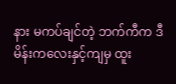နား မကပ်ချင်တဲ့ ဘက်ကီက ဒီမိန်းကလေးနှင့်ကျမှ ထူး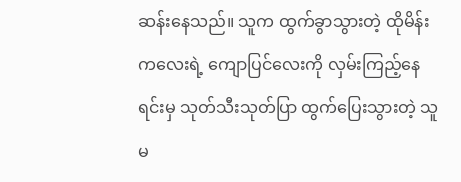ဆန်းနေသည်။ သူက ထွက်ခွာသွားတဲ့ ထိုမိန်းကလေးရဲ့ ကျောပြင်လေးကို လှမ်းကြည့်နေရင်းမှ သုတ်သီးသုတ်ပြာ ထွက်ပြေးသွားတဲ့ သူမ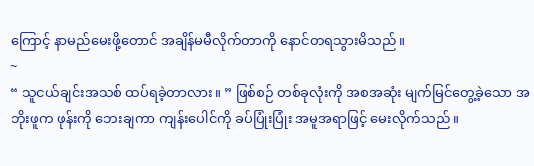ကြောင့် နာမည်မေးဖို့တောင် အချိန်မမီလိုက်တာကို နောင်တရသွားမိသည်။
~
“ သူငယ်ချင်းအသစ် ထပ်ရခဲ့တာလား။ ” ဖြစ်စဉ် တစ်ခုလုံးကို အစအဆုံး မျက်မြင်တွေ့ခဲ့သော အဘိုးဖူက ဖုန်းကို ဘေးချကာ ကျန်းပေါင်ကို ခပ်ပြုံးပြုံး အမူအရာဖြင့် မေးလိုက်သည်။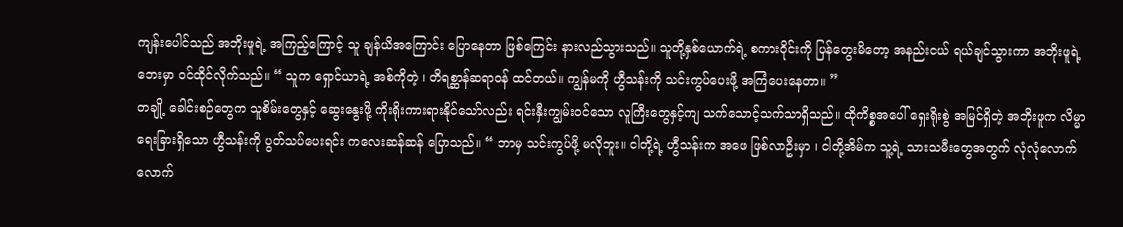ကျန်းပေါင်သည် အဘိုးဖူရဲ့ အကြည့်ကြောင့် သူ ချန်ယိအကြောင်း ပြောနေတာ ဖြစ်ကြေင်း နားလည်သွားသည်။ သူတို့နှစ်ယောက်ရဲ့ စကားဝိုင်းကို ပြန်တွေးမိတော့ အနည်းငယ် ရယ်ချင်သွားကာ အဘိုးဖူရဲ့ ဘေးမှာ ဝင်ထိုင်လိုက်သည်။ “ သူက ရှောင်ယာရဲ့ အစ်ကိုတဲ့ ၊ တိရစ္ဆာန်ဆရာဝန် ထင်တယ်။ ကျွန်မကို ဟွီသန်းကို သင်းကွပ်ပေးဖို့ အကြံပေးနေတာ။ ”
တချို့ ခေါင်းစဉ်တွေက သူစိမ်းတွေနှင့် ဆွေးနွေးဖို့ ကိုးရိုးကားရားနိုင်သော်လည်း ရင်းနှီးကျွမ်းဝင်သော လူကြီးတွေနှင့်ကျ သက်သောင့်သက်သာရှိသည်။ ထိုကိစ္စအပေါ် ရှေးရိုးစွဲ အမြင်ရှိတဲ့ အဘိုးဖူက လိမ္မာရေးခြားရှိသော ဟွီသန်းကို ပွတ်သပ်ပေးရင်း ကလေးဆန်ဆန် ပြောသည်။ “ ဘာမှ သင်းကွပ်ဖို့ မလိုဘူး။ ငါတို့ရဲ့ ဟွီသန်းက အဖေ ဖြစ်လာဦးမှာ ၊ ငါတို့အိမ်က သူ့ရဲ့ သားသမီးတွေအတွက် လုံလုံလောက်လောက်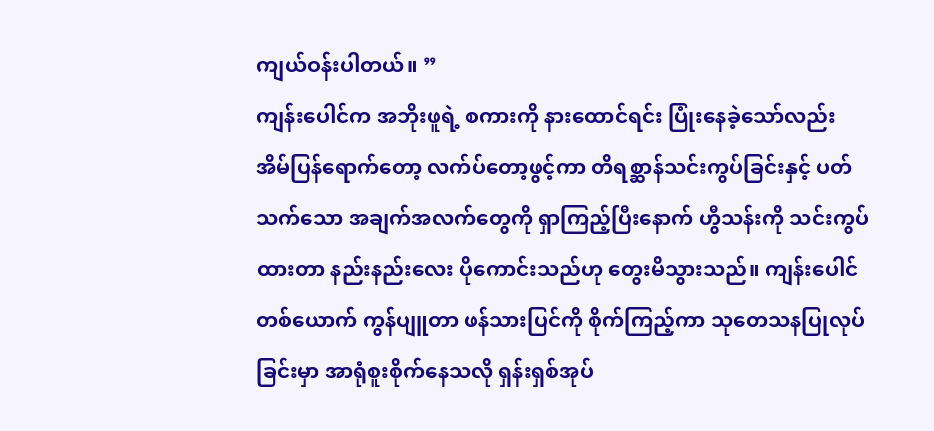ကျယ်ဝန်းပါတယ်။ ”
ကျန်းပေါင်က အဘိုးဖူရဲ့ စကားကို နားထောင်ရင်း ပြုံးနေခဲ့သော်လည်း အိမ်ပြန်ရောက်တော့ လက်ပ်တော့ဖွင့်ကာ တိရစ္ဆာန်သင်းကွပ်ခြင်းနှင့် ပတ်သက်သော အချက်အလက်တွေကို ရှာကြည့်ပြီးနောက် ဟွီသန်းကို သင်းကွပ်ထားတာ နည်းနည်းလေး ပိုကောင်းသည်ဟု တွေးမိသွားသည်။ ကျန်းပေါင်တစ်ယောက် ကွန်ပျူတာ ဖန်သားပြင်ကို စိုက်ကြည့်ကာ သုတေသနပြုလုပ်ခြင်းမှာ အာရုံစူးစိုက်နေသလို ရှန်းရှစ်အုပ်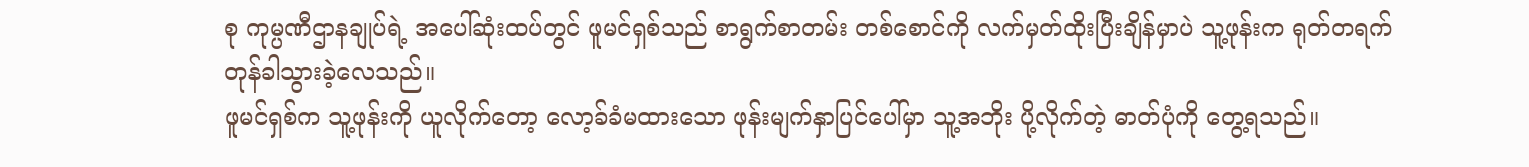စု ကုမ္ပဏီဌာနချုပ်ရဲ့ အပေါ်ဆုံးထပ်တွင် ဖူမင်ရှစ်သည် စာရွက်စာတမ်း တစ်စောင်ကို လက်မှတ်ထိုးပြီးချိန်မှာပဲ သူ့ဖုန်းက ရုတ်တရက် တုန်ခါသွားခဲ့လေသည်။
ဖူမင်ရှစ်က သူ့ဖုန်းကို ယူလိုက်တော့ လော့ခ်ခံမထားသော ဖုန်းမျက်နှာပြင်ပေါ်မှာ သူ့အဘိုး ပို့လိုက်တဲ့ ဓာတ်ပုံကို တွေ့ရသည်။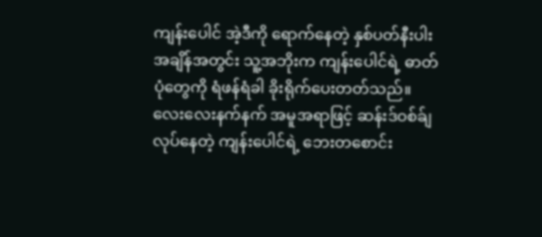ကျန်းပေါင် အဲ့ဒီကို ရောက်နေတဲ့ နှစ်ပတ်နီးပါး အချိန်အတွင်း သူ့အဘိုးက ကျန်းပေါင်ရဲ့ ဓာတ်ပုံတွေကို ရံဖန်ရံခါ ခိုးရိုက်ပေးတတ်သည်။ လေးလေးနက်နက် အမူအရာဖြင့် ဆန်းဒ်ဝစ်ခ်ျလုပ်နေတဲ့ ကျန်းပေါင်ရဲ့ ဘေးတစောင်း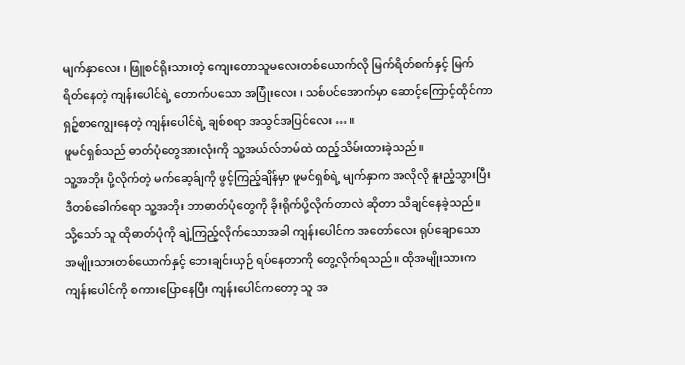မျက်နှာလေး ၊ ဖြူစင်ရိုးသားတဲ့ ကျေးတောသူမလေးတစ်ယောက်လို မြက်ရိတ်စက်နှင့် မြက်ရိတ်နေတဲ့ ကျန်းပေါင်ရဲ့ တောက်ပသော အပြုံးလေး ၊ သစ်ပင်အောက်မှာ ဆောင့်ကြောင့်ထိုင်ကာ ရှဉ့်စာကျွေးနေတဲ့ ကျန်းပေါင်ရဲ့ ချစ်စရာ အသွင်အပြင်လေး … ။
ဖူမင်ရှစ်သည် ဓာတ်ပုံတွေအားလုံးကို သူ့အယ်လ်ဘမ်ထဲ ထည့်သိမ်းထားခဲ့သည်။
သူ့အဘိုး ပို့လိုက်တဲ့ မက်ဆေ့ခ်ျကို ဖွင့်ကြည့်ချိန်မှာ ဖူမင်ရှစ်ရဲ့ မျက်နှာက အလိုလို နူးညံ့သွားပြီး ဒီတစ်ခေါက်ရော သူ့အဘိုး ဘာဓာတ်ပုံတွေကို ခိုးရိုက်ပို့လိုက်တာလဲ ဆိုတာ သိချင်နေခဲ့သည်။
သို့သော် သူ ထိုဓာတ်ပုံကို ချဲ့ကြည့်လိုက်သောအခါ ကျန်းပေါင်က အတော်လေး ရုပ်ချောသော အမျိုးသားတစ်ယောက်နှင့် ဘေးချင်းယှဉ် ရပ်နေတာကို တွေ့လိုက်ရသည်။ ထိုအမျိုးသားက ကျန်းပေါင်ကို စကားပြောနေပြီး ကျန်းပေါင်ကတော့ သူ အ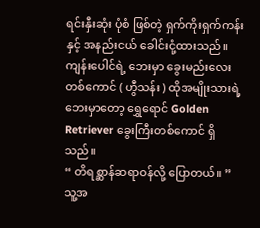ရင်းနှီးဆုံး ပုံစံ ဖြစ်တဲ့ ရှက်ကိုးရှက်ကန်းနှင့် အနည်းငယ် ခေါင်းငုံ့ထားသည်။ ကျန်းပေါင်ရဲ့ ဘေးမှာ ခွေးမည်းလေး တစ်ကောင် ( ဟွီသန်း ) ထိုအမျိုးသားရဲ့ ဘေးမှာတော့ ရွှေရောင် Golden Retriever ခွေးကြီးတစ်ကောင် ရှိသည်။
“ တိရစ္ဆာန်ဆရာဝန်လို့ ပြောတယ်။ ”
သူ့အ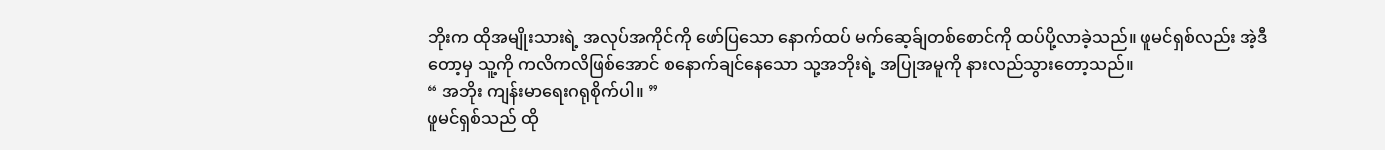ဘိုးက ထိုအမျိုးသားရဲ့ အလုပ်အကိုင်ကို ဖော်ပြသော နောက်ထပ် မက်ဆေ့ခ်ျတစ်စောင်ကို ထပ်ပို့လာခဲ့သည်။ ဖူမင်ရှစ်လည်း အဲ့ဒီတော့မှ သူ့ကို ကလိကလိဖြစ်အောင် စနောက်ချင်နေသော သု့အဘိုးရဲ့ အပြုအမူကို နားလည်သွားတော့သည်။
“ အဘိုး ကျန်းမာရေးဂရုစိုက်ပါ။ ”
ဖူမင်ရှစ်သည် ထို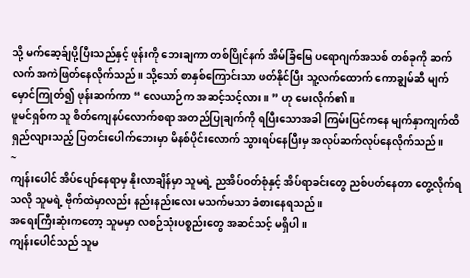သို့ မက်ဆေ့ခ်ျပို့ပြီးသည်နှင့် ဖုန်းကို ဘေးချကာ တစ်ပြိုင်နက် အိမ်ခြံမြေ ပရောဂျက်အသစ် တစ်ခုကို ဆက်လက် အကဲဖြတ်နေလိုက်သည်။ သို့သော် စာနှစ်ကြောင်းသာ ဖတ်နိုင်ပြီး သူ့လက်ထောက် ကောချွမ်ဆီ မျက်မှောင်ကြုတ်၍ ဖုန်းဆက်ကာ “ လေယာဉ်က အဆင့်သင့်လား။ ” ဟု မေးလိုက်၏။
ဖူမင်ရှစ်က သူ စိတ်ကျေနပ်လောက်စရာ အတည်ပြုချက်ကို ရပြီးသောအခါ ကြမ်းပြင်ကနေ မျက်နှာကျက်ထိ ရှည်လျားသည့် ပြတင်းပေါက်ဘေးမှာ မိနစ်ပိုင်းလောက် သွားရပ်နေပြီးမှ အလုပ်ဆက်လုပ်နေလိုက်သည်။
~
ကျန်းပေါင် အိပ်ပျော်နေရာမှ နိုးလာချိန်မှာ သူမရဲ့ ညအိပ်ဝတ်စုံနှင့် အိပ်ရာခင်းတွေ ညစ်ပတ်နေတာ တွေ့လိုက်ရသလို သူမရဲ့ ဗိုက်ထဲမှာလည်း နည်းနည်းလေး မသက်မသာ ခံစားနေရသည်။
အရေးကြီးဆုံးကတော့ သူမမှာ လစဉ်သုံးပစ္စည်းတွေ အဆင်သင့် မရှိပါ။
ကျန်းပေါင်သည် သူမ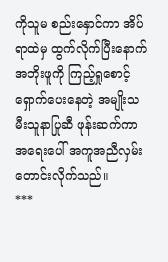ကိုသူမ စည်းနှောင်ကာ အိပ်ရာထဲမှ ထွက်လိုက်ပြီးနောက် အဘိုးဖူကို ကြည့်ရှုစောင့်ရှောက်ပေးနေတဲ့ အမျိုးသမီးသူနာပြုဆီ ဖုန်းဆက်ကာ အရေးပေါ် အကူအညီလှမ်းတောင်းလိုက်သည်။
***